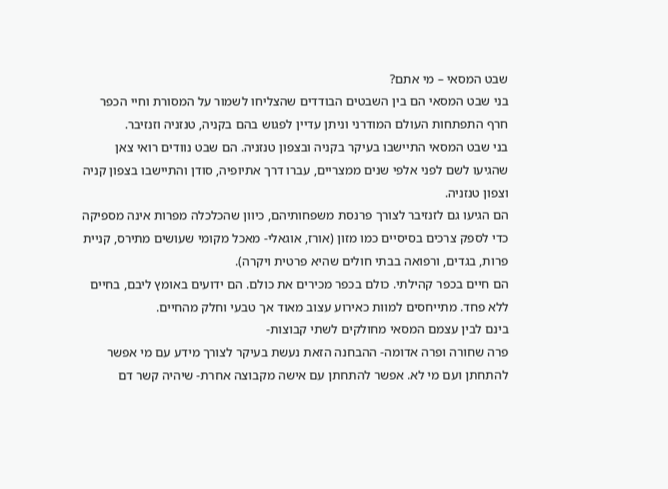שבט המסאי – מי אתם?
בני שבט המסאי הם בין השבטים הבודדים שהצליחו לשמור על המסורת וחיי הכפר חרף התפתחות העולם המודרני וניתן עדיין לפגוש בהם בקניה, טנזניה וזנזיבר.
בני שבט המסאי התיישבו בעיקר בקניה ובצפון טנזניה. הם שבט נוודים רואי צאן שהגיעו לשם לפני אלפי שנים ממצריים, עברו דרך אתיופיה, סודן והתיישבו בצפון קניה וצפון טנזניה.
הם הגיעו גם לזנזיבר לצורך פרנסת משפחותיהם, כיוון שהכלכלה מפרות אינה מספיקה כדי לספק צרכים בסיסיים כמו מזון (אורז, אוגאלי- מאכל מקומי שעושים מתירס, קניית פרות, בגדים, ורפואה בבתי חולים שהיא פרטית ויקרה).
הם חיים בכפר קהילתי. כולם בכפר מכירים את כולם. הם ידועים באומץ ליבם, בחיים ללא פחד. מתייחסים למוות כאירוע עצוב מאוד אך טבעי וחלק מהחיים.
בינם לבין עצמם המסאי מחולקים לשתי קבוצות-
פרה שחורה ופרה אדומה- ההבחנה הזאת נעשת בעיקר לצורך מידע עם מי אפשר להתחתן ועם מי לא. אפשר להתחתן עם אישה מקבוצה אחרת- שיהיה קשר דם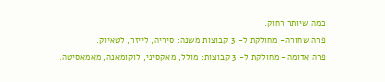כמה שיותר רחוק.
פרה שחורה- מחולקת ל- 3 קבוצות משנה: סיריה, לייזר, לטאיוק.
פרה אדומה- מחולקת ל- 3 קבוצות: מולל, מאקסיני, לוקומאנה, מאמאסיטה.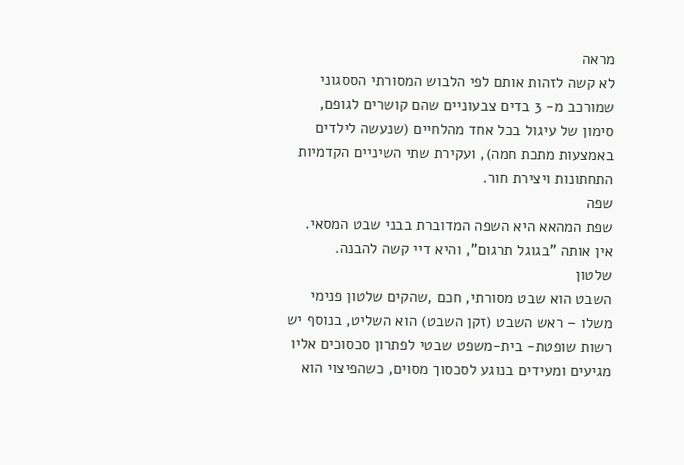מראה
לא קשה לזהות אותם לפי הלבוש המסורתי הססגוני שמורכב מ- 3 בדים צבעוניים שהם קושרים לגופם, סימון של עיגול בכל אחד מהלחיים (שנעשה לילדים באמצעות מתכת חמה), ועקירת שתי השיניים הקדמיות התחתונות ויצירת חור.
שפה
שפת המהאא היא השפה המדוברת בבני שבט המסאי. אין אותה "בגוגל תרגום", והיא דיי קשה להבנה.
שלטון
השבט הוא שבט מסורתי, חכם ,שהקים שלטון פנימי משלו – ראש השבט (זקן השבט) הוא השליט, בנוסף יש רשות שופטת- בית-משפט שבטי לפתרון סכסוכים אליו מגיעים ומעידים בנוגע לסכסוך מסוים, כשהפיצוי הוא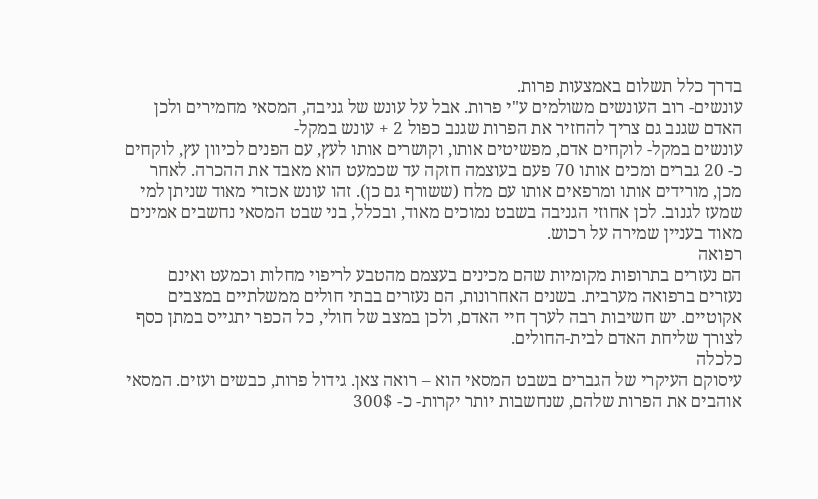בדרך כלל תשלום באמצעות פרות.
עונשים- רוב העונשים משולמים ע"י פרות. אבל על עונש של גניבה, המסאי מחמירים ולכן האדם שגנב גם צריך להחזיר את הפרות שגנב כפול 2 + עונש במקל-
עונשים במקל- לוקחים אדם, מפשיטים אותו, וקושרים אותו לעץ, עם הפנים לכיוון עץ, לוקחים כ- 20 גברים ומכים אותו 70 פעם בעוצמה חזקה עד שכמעט הוא מאבד את ההכרה. לאחר מכן, מורידים אותו ומרפאים אותו עם מלח (ששורף גם כן). זהו עונש אכזרי מאוד שניתן למי שמעז לגנוב. לכן אחוזי הגניבה בשבט נמוכים מאוד, ובכלל, בני שבט המסאי נחשבים אמינים מאוד בעניין שמירה על רכוש.
רפואה
הם נעזרים בתרופות מקומיות שהם מכינים בעצמם מהטבע לריפוי מחלות וכמעט ואינם נעזרים ברפואה מערבית. בשנים האחרונות, הם נעזרים בבתי חולים ממשלתיים במצבים אקוטיים. יש חשיבות רבה לערך חיי האדם, ולכן במצב של חולי, כל הכפר יתגייס במתן כסף לצורך שליחת האדם לבית-החולים.
כלכלה
עיסוקם העיקרי של הגברים בשבט המסאי הוא – רואה צאן. גידול פרות, כבשים ועזים. המסאי אוהבים את הפרות שלהם, שנחשבות יותר יקרות- כ- 300$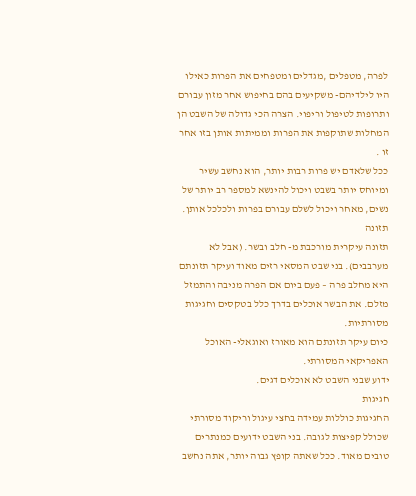לפרה, מטפלים ,מגדלים ומטפחים את הפרות כאילו היו לילדיהם- משקיעים בהם בחיפוש אחר מזון עבורם ותרופות לטיפול וריפוי. הצרה הכי גדולה של השבט הן המחלות שתוקפות את הפרות וממיתות אותן בזו אחר זו .
ככל שלאדם יש פרות רבות יותר, הוא נחשב עשיר ומיוחס יותר בשבט ויכול להינשא למספר רב יותר של נשים, מאחר ויכול לשלם עבורם בפרות ולכלכל אותן.
תזונה
תזונה עיקרית מורכבת מ- חלב ובשר. (אבל לא מערבבים). בני שבט המסאי רזים מאוד ועיקר תזונתם היא מחלב פרה – פעם ביום אם הפרה מניבה והתמזל מזלם. את הבשר אוכלים בדרך כלל בטקסים וחגיגות מסורתיות.
כיום עיקר תזונתם הוא מאורז ואוגאלי- האוכל האפריקאי המסורתי.
ידוע שבני השבט לא אוכלים דגים.
חגיגות
החגיגות כוללות עמידה בחצי עיגול וריקוד מסורתי שכולל קפיצות לגובה. בני השבט ידועים כמנתרים טובים מאוד. ככל שאתה קופץ גבוה יותר, אתה נחשב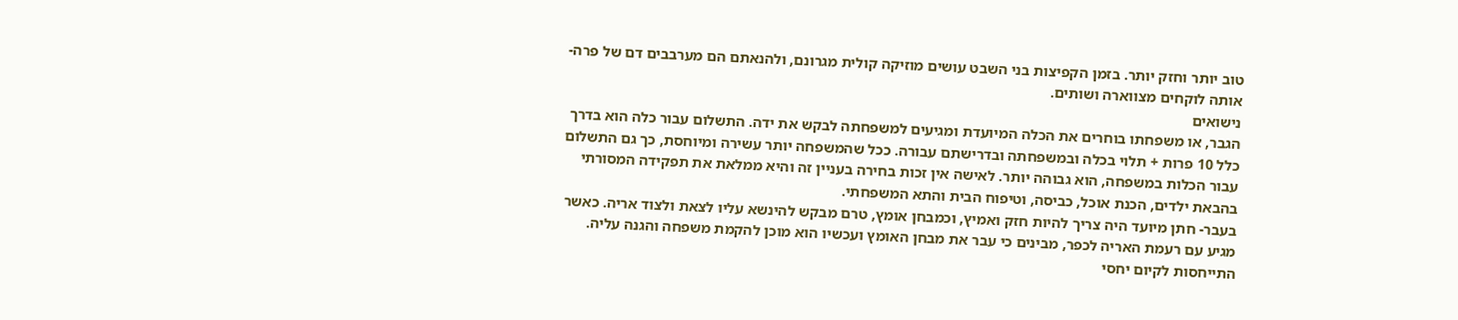טוב יותר וחזק יותר. בזמן הקפיצות בני השבט עושים מוזיקה קולית מגרונם, ולהנאתם הם מערבבים דם של פרה- אותה לוקחים מצווארה ושותים.
נישואים
הגבר, או משפחתו בוחרים את הכלה המיועדת ומגיעים למשפחתה לבקש את ידה. התשלום עבור כלה הוא בדרך כלל 10 פרות + תלוי בכלה ובמשפחתה ובדרישתם עבורה. ככל שהמשפחה יותר עשירה ומיוחסת, כך גם התשלום עבור הכלות במשפחה, הוא גבוהה יותר. לאישה אין זכות בחירה בעניין זה והיא ממלאת את תפקידה המסורתי בהבאת ילדים, הכנת אוכל, כביסה, וטיפוח הבית והתא המשפחתי.
בעבר- חתן מיועד היה צריך להיות חזק ואמיץ, וכמבחן אומץ, טרם מבקש להינשא עליו לצאת ולצוד אריה. כאשר מגיע עם רעמת האריה לכפר, מבינים כי עבר את מבחן האומץ ועכשיו הוא מוכן להקמת משפחה והגנה עליה.
התייחסות לקיום יחסי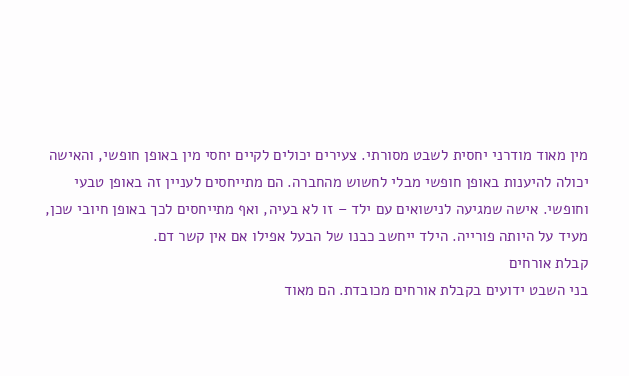מין מאוד מודרני יחסית לשבט מסורתי. צעירים יכולים לקיים יחסי מין באופן חופשי, והאישה יכולה להיענות באופן חופשי מבלי לחשוש מהחברה. הם מתייחסים לעניין זה באופן טבעי וחופשי. אישה שמגיעה לנישואים עם ילד – זו לא בעיה, ואף מתייחסים לכך באופן חיובי שכן, מעיד על היותה פורייה. הילד ייחשב כבנו של הבעל אפילו אם אין קשר דם.
קבלת אורחים
בני השבט ידועים בקבלת אורחים מכובדת. הם מאוד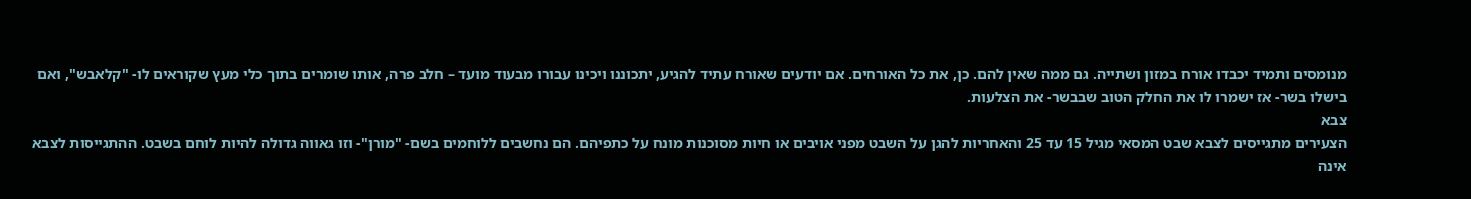מנומסים ותמיד יכבדו אורח במזון ושתייה. גם ממה שאין להם. כן, את כל האורחים. אם יודעים שאורח עתיד להגיע, יתכוננו ויכינו עבורו מבעוד מועד – חלב פרה, אותו שומרים בתוך כלי מעץ שקוראים לו- "קלאבש", ואם בישלו בשר- אז ישמרו לו את החלק הטוב שבבשר- את הצלעות.
צבא
הצעירים מתגייסים לצבא שבט המסאי מגיל 15 עד 25 והאחריות להגן על השבט מפני אויבים או חיות מסוכנות מונח על כתפיהם. הם נחשבים ללוחמים בשם- "מורן"- וזו גאווה גדולה להיות לוחם בשבט. ההתגייסות לצבא אינה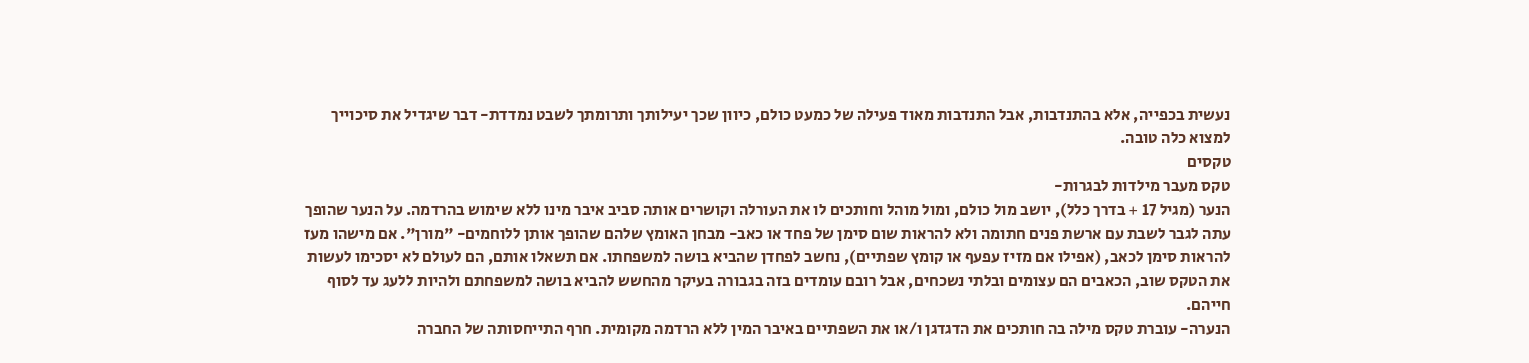נעשית בכפייה, אלא בהתנדבות, אבל התנדבות מאוד פעילה של כמעט כולם, כיוון שכך יעילותך ותרומתך לשבט נמדדת- דבר שיגדיל את סיכוייך למצוא כלה טובה.
טקסים
טקס מעבר מילדות לבגרות-
הנער (מגיל 17 + בדרך כלל), יושב מול כולם, ומול מוהל וחותכים לו את העורלה וקושרים אותה סביב איבר מינו ללא שימוש בהרדמה. על הנער שהופך עתה לגבר לשבת עם ארשת פנים חתומה ולא להראות שום סימן של פחד או כאב- מבחן האומץ שלהם שהופך אותן ללוחמים- "מורן". אם מישהו מעז להראות סימן לכאב, (אפילו אם מזיז עפעף או קומץ שפתיים), נחשב לפחדן שהביא בושה למשפחתו. אם תשאלו אותם, הם לעולם לא יסכימו לעשות את הטקס שוב, הכאבים הם עצומים ובלתי נשכחים, אבל רובם עומדים בזה בגבורה בעיקר מהחשש להביא בושה למשפחתם ולהיות ללעג עד לסוף חייהם.
הנערה- עוברת טקס מילה בה חותכים את הדגדגן ו/או את השפתיים באיבר המין ללא הרדמה מקומית. חרף התייחסותה של החברה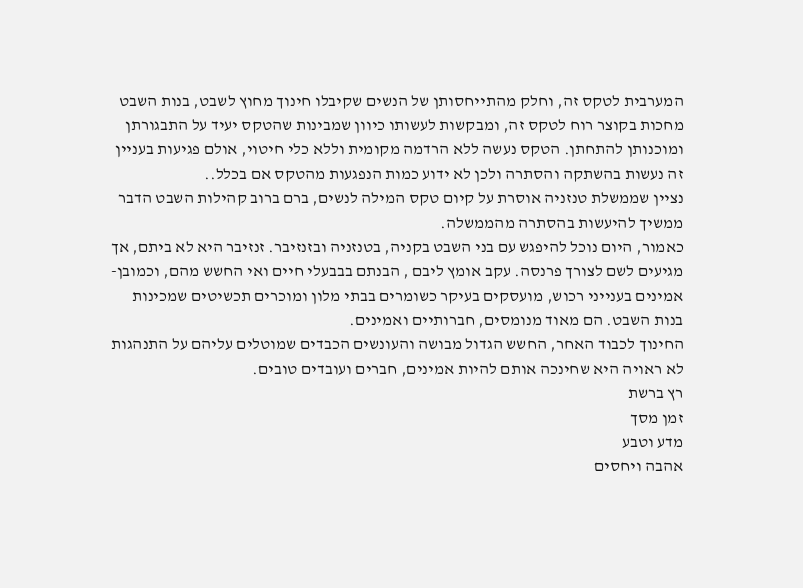המערבית לטקס זה, וחלק מהתייחסותן של הנשים שקיבלו חינוך מחוץ לשבט, בנות השבט מחכות בקוצר רוח לטקס זה, ומבקשות לעשותו כיוון שמבינות שהטקס יעיד על התבגורתן ומוכנותן להתחתן. הטקס נעשה ללא הרדמה מקומית וללא כלי חיטוי, אולם פגיעות בעניין זה נעשות בהשתקה והסתרה ולכן לא ידוע כמות הנפגעות מהטקס אם בכלל..
נציין שממשלת טנזניה אוסרת על קיום טקס המילה לנשים, ברם ברוב קהילות השבט הדבר ממשיך להיעשות בהסתרה מהממשלה.
כאמור, היום נוכל להיפגש עם בני השבט בקניה, בטנזניה ובזנזיבר. זנזיבר היא לא ביתם, אך מגיעים לשם לצורך פרנסה. עקב אומץ ליבם , הבנתם בבבעלי חיים ואי החשש מהם, וכמובן- אמינים בענייני רכוש, מועסקים בעיקר כשומרים בבתי מלון ומוכרים תכשיטים שמכינות בנות השבט. הם מאוד מנומסים, חברותיים ואמינים.
החינוך לכבוד האחר, החשש הגדול מבושה והעונשים הכבדים שמוטלים עליהם על התנהגות לא ראויה היא שחינכה אותם להיות אמינים, חברים ועובדים טובים.
רץ ברשת
זמן מסך
מדע וטבע
אהבה ויחסים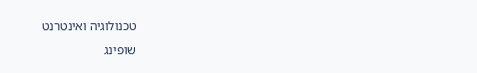טכנולוגיה ואינטרנט
שופינג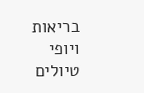בריאות ויופי
טיולים